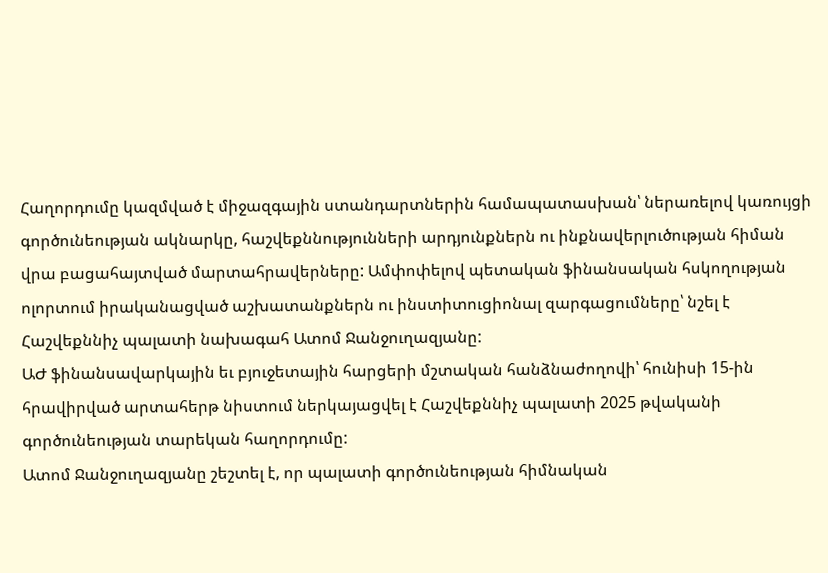Հաղորդումը կազմված է միջազգային ստանդարտներին համապատասխան՝ ներառելով կառույցի գործունեության ակնարկը, հաշվեքննությունների արդյունքներն ու ինքնավերլուծության հիման վրա բացահայտված մարտահրավերները: Ամփոփելով պետական ֆինանսական հսկողության ոլորտում իրականացված աշխատանքներն ու ինստիտուցիոնալ զարգացումները՝ նշել է Հաշվեքննիչ պալատի նախագահ Ատոմ Ջանջուղազյանը:
ԱԺ ֆինանսավարկային եւ բյուջետային հարցերի մշտական հանձնաժողովի՝ հունիսի 15-ին հրավիրված արտահերթ նիստում ներկայացվել է Հաշվեքննիչ պալատի 2025 թվականի գործունեության տարեկան հաղորդումը:
Ատոմ Ջանջուղազյանը շեշտել է, որ պալատի գործունեության հիմնական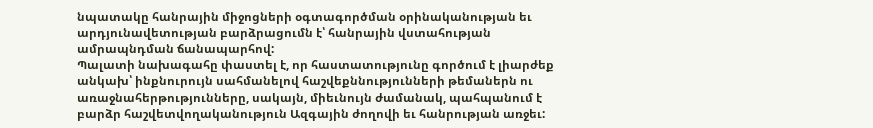նպատակը հանրային միջոցների օգտագործման օրինականության եւ արդյունավետության բարձրացումն է՝ հանրային վստահության ամրապնդման ճանապարհով:
Պալատի նախագահը փաստել է, որ հաստատությունը գործում է լիարժեք անկախ՝ ինքնուրույն սահմանելով հաշվեքննությունների թեմաներն ու առաջնահերթությունները, սակայն, միեւնույն ժամանակ, պահպանում է բարձր հաշվետվողականություն Ազգային ժողովի եւ հանրության առջեւ: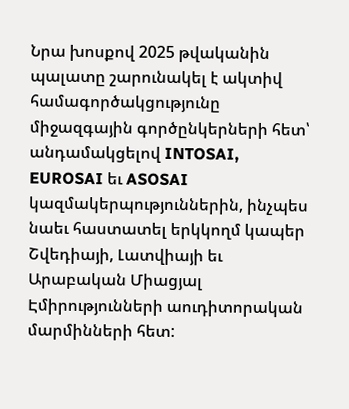Նրա խոսքով 2025 թվականին պալատը շարունակել է ակտիվ համագործակցությունը միջազգային գործընկերների հետ՝ անդամակցելով INTOSAI, EUROSAI եւ ASOSAI կազմակերպություններին, ինչպես նաեւ հաստատել երկկողմ կապեր Շվեդիայի, Լատվիայի եւ Արաբական Միացյալ Էմիրությունների աուդիտորական մարմինների հետ: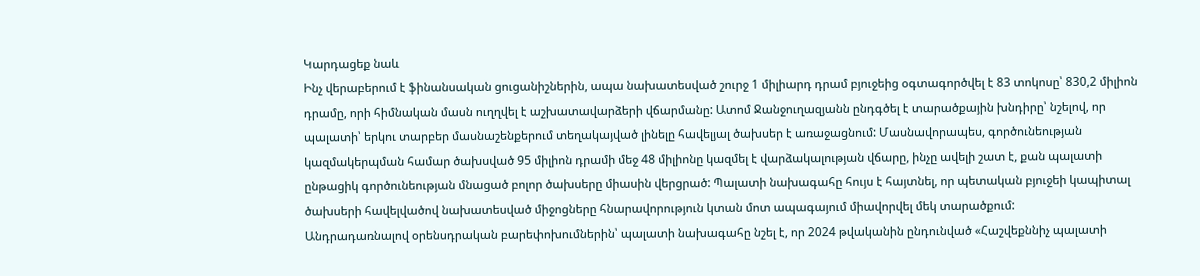Կարդացեք նաև
Ինչ վերաբերում է ֆինանսական ցուցանիշներին, ապա նախատեսված շուրջ 1 միլիարդ դրամ բյուջեից օգտագործվել է 83 տոկոսը՝ 830,2 միլիոն դրամը, որի հիմնական մասն ուղղվել է աշխատավարձերի վճարմանը: Ատոմ Ջանջուղազյանն ընդգծել է տարածքային խնդիրը՝ նշելով, որ պալատի՝ երկու տարբեր մասնաշենքերում տեղակայված լինելը հավելյալ ծախսեր է առաջացնում: Մասնավորապես, գործունեության կազմակերպման համար ծախսված 95 միլիոն դրամի մեջ 48 միլիոնը կազմել է վարձակալության վճարը, ինչը ավելի շատ է, քան պալատի ընթացիկ գործունեության մնացած բոլոր ծախսերը միասին վերցրած: Պալատի նախագահը հույս է հայտնել, որ պետական բյուջեի կապիտալ ծախսերի հավելվածով նախատեսված միջոցները հնարավորություն կտան մոտ ապագայում միավորվել մեկ տարածքում:
Անդրադառնալով օրենսդրական բարեփոխումներին՝ պալատի նախագահը նշել է, որ 2024 թվականին ընդունված «Հաշվեքննիչ պալատի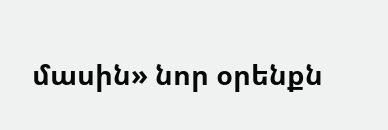մասին» նոր օրենքն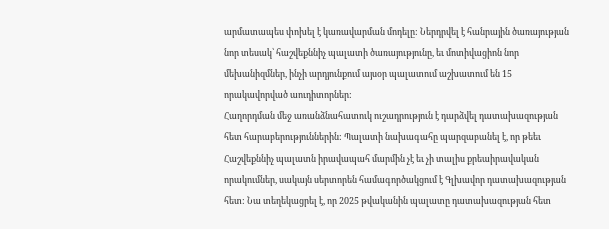արմատապես փոխել է կառավարման մոդելը: Ներդրվել է հանրային ծառայության նոր տեսակ՝ հաշվեքննիչ պալատի ծառայությունը, եւ մոտիվացիոն նոր մեխանիզմներ, ինչի արդյունքում այսօր պալատում աշխատում են 15 որակավորված աուդիտորներ:
Հաղորդման մեջ առանձնահատուկ ուշադրություն է դարձվել դատախազության հետ հարաբերություններին: Պալատի նախագահը պարզաբանել է, որ թեեւ Հաշվեքննիչ պալատն իրավապահ մարմին չէ եւ չի տալիս քրեաիրավական որակումներ, սակայն սերտորեն համագործակցում է Գլխավոր դատախազության հետ: Նա տեղեկացրել է, որ 2025 թվականին պալատը դատախազության հետ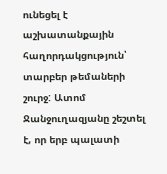ունեցել է աշխատանքային հաղորդակցություն՝ տարբեր թեմաների շուրջ: Ատոմ Ջանջուղազյանը շեշտել է, որ երբ պալատի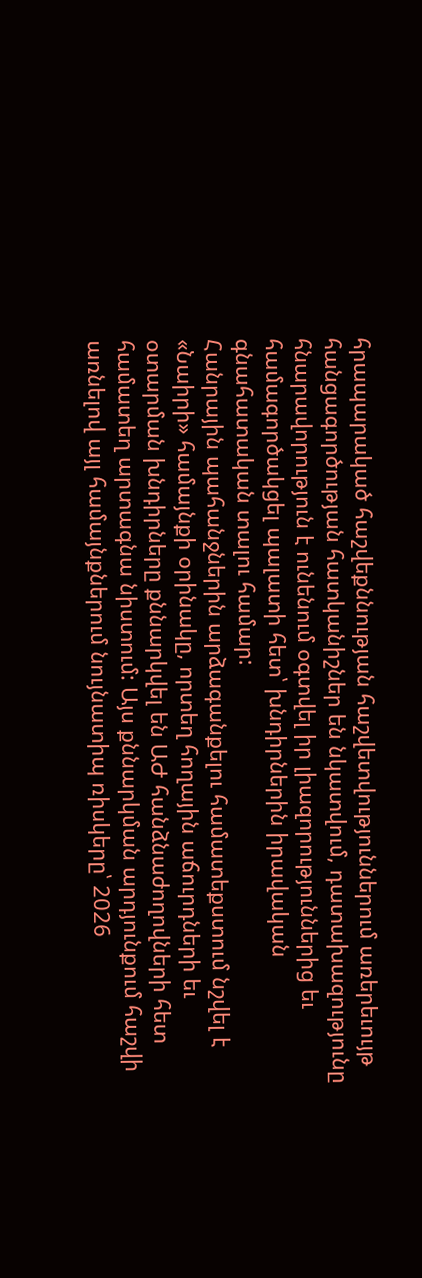հրապարակած հաշվեքննության հաշվետվություններում առերեւույթ հանցագործության հատկանիշներ են նկատվում, դատախազությունը հնարավորություն է ունենում օգտվել իր լիազորություններից եւ համագործակցել պալատի հետ՝ խնդիրներին իրավական գնահատական տալու համար:
Հանրային պահանջներին արձագանքելու համատեքստում նշվել է «Նաիրի» համայնքի օրինակը, որտեղ հողային աճուրդների եւ օտարման խնդիրները քննարկվել են ԱԺ հանձնաժողովների հետ համատեղ արտագնա նիստում: Այս քննարկման արդյունքում հաշվի առնելով այլ համայնքներում նույնատիպ ռիսկերը՝ 2026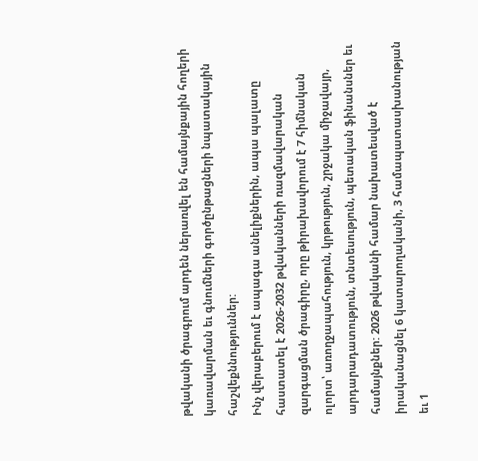թվականի ծրագրում արդեն ներառվել են համայնքային հողերի կառավարման եւ գնումների գործընթացների նպատակային հաշվեքննություններ:
Ինչ վերաբերում է ապագա անելիքներին, ապա պալատը հաստատել է 2026-2032 թվականների ռազմավարական զարգացման ծրագիրը, որը թիրախավորում է 7 հիմնական ոլորտ՝ առողջապահություն, կրթություն, շրջակա միջավայր, արդարադատություն, տնտեսություն, պետական ֆինանսներ եւ համայնքներ: 2026 թվականի համար նախատեսված է իրականացնել 6 կատարողականի, 3 համապատասխանության եւ 1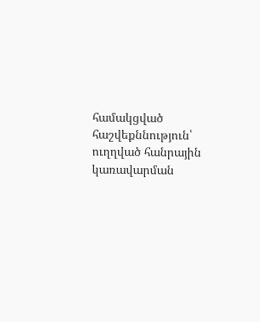համակցված հաշվեքննություն՝ ուղղված հանրային կառավարման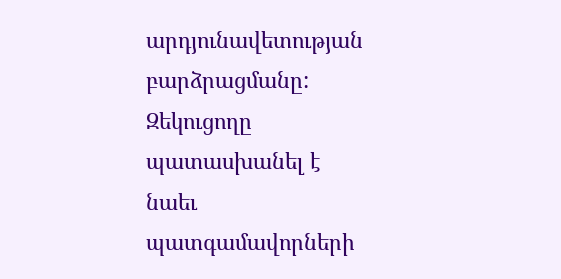արդյունավետության բարձրացմանը:
Զեկուցողը պատասխանել է նաեւ պատգամավորների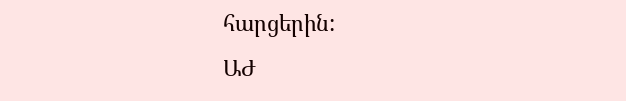հարցերին:
ԱԺ